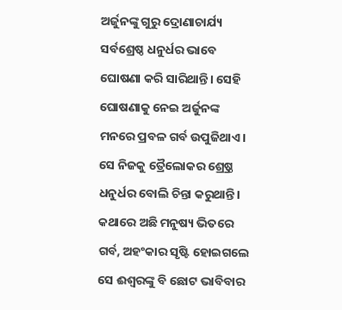ଅର୍ଜୁନଙ୍କୁ ଗୁରୁ ଦ୍ରୋଣାଚାର୍ଯ୍ୟ ସର୍ବଶ୍ରେଷ୍ଠ ଧନୁର୍ଧର ଭାବେ ଘୋଷଣା କରି ସାରିଥାନ୍ତି। ସେହି ଘୋଷଣାକୁ ନେଇ ଅର୍ଜୁନଙ୍କ ମନରେ ପ୍ରବଳ ଗର୍ବ ଉପୁଜିଥାଏ। ସେ ନିଜକୁ ତ୍ରୈଲୋକର ଶ୍ର୍ରେଷ୍ଠ ଧନୁର୍ଧର ବୋଲି ଚିନ୍ତା କରୁଥାନ୍ତି। କଥାରେ ଅଛି ମନୁଷ୍ୟ ଭିତରେ ଗର୍ବ, ଅହଂକାର ସୃଷ୍ଟି ହୋଇଗଲେ ସେ ଈଶ୍ୱରଙ୍କୁ ବି ଛୋଟ ଭାବିବାର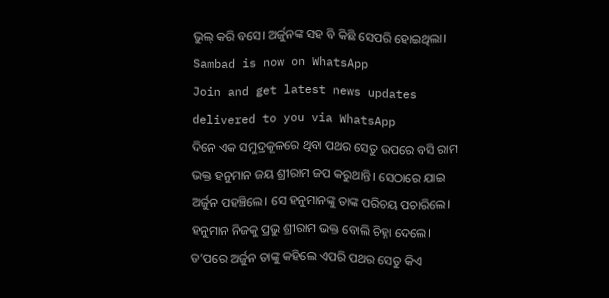ଭୁଲ୍ କରି ବସେ। ଅର୍ଜୁନଙ୍କ ସହ ବି କିଛି ସେପରି ହୋଇଥିଲା।
Sambad is now on WhatsApp
Join and get latest news updates delivered to you via WhatsApp
ଦିନେ ଏକ ସମୁଦ୍ରକୂଳରେ ଥିବା ପଥର ସେତୁ ଉପରେ ବସି ରାମ ଭକ୍ତ ହନୁମାନ ଜୟ ଶ୍ରୀରାମ ଜପ କରୁଥାନ୍ତି। ସେଠାରେ ଯାଇ ଅର୍ଜୁନ ପହଞ୍ଚିଲେ। ସେ ହନୁମାନଙ୍କୁ ତାଙ୍କ ପରିଚୟ ପଚାରିଲେ। ହନୁମାନ ନିଜକୁ ପ୍ରଭୁ ଶ୍ରୀରାମ ଭକ୍ତ ବୋଲି ଚିହ୍ନା ଦେଲେ।
ତ’ପରେ ଅର୍ଜୁନ ତାଙ୍କୁ କହିଲେ ଏପରି ପଥର ସେତୁ କିଏ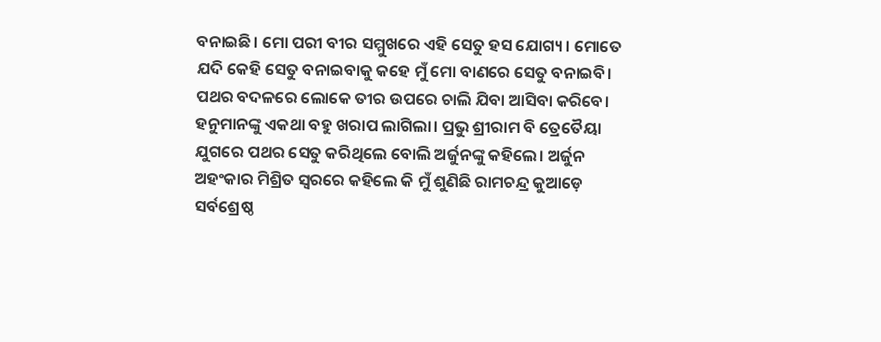ବନାଇଛି। ମୋ ପରୀ ବୀର ସମ୍ମୁଖରେ ଏହି ସେତୁ ହସ ଯୋଗ୍ୟ। ମୋତେ ଯଦି କେହି ସେତୁ ବନାଇବାକୁ କହେ ମୁଁ ମୋ ବାଣରେ ସେତୁ ବନାଇବି। ପଥର ବଦଳରେ ଲୋକେ ତୀର ଉପରେ ଚାଲି ଯିବା ଆସିବା କରିବେ।
ହନୁମାନଙ୍କୁ ଏକଥା ବହୁ ଖରାପ ଲାଗିଲା। ପ୍ରଭୁ ଶ୍ରୀରାମ ବି ତ୍ରେତୈୟା ଯୁଗରେ ପଥର ସେତୁ କରିଥିଲେ ବୋଲି ଅର୍ଜୁନଙ୍କୁ କହିଲେ। ଅର୍ଜୁନ ଅହଂକାର ମିଶ୍ରିତ ସ୍ୱରରେ କହିଲେ କି ମୁଁ ଶୁଣିଛି ରାମଚନ୍ଦ୍ର କୁଆଡ଼େ ସର୍ବଶ୍ରେଷ୍ଠ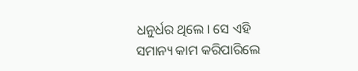ଧନୁର୍ଧର ଥିଲେ। ସେ ଏହି ସମାନ୍ୟ କାମ କରିପାରିଲେ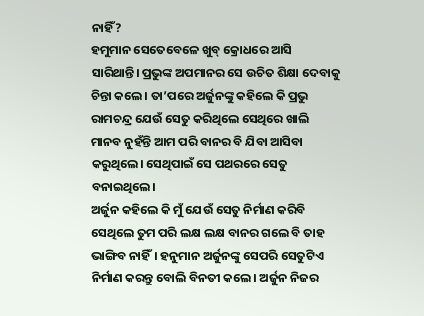ନାହିଁ?
ହମୁମାନ ସେତେବେଳେ ଖୁବ୍ କ୍ରୋଧରେ ଆସି ସାରିଥାନ୍ତି। ପ୍ରଭୁଙ୍କ ଅପମାନର ସେ ଉଚିତ ଶିକ୍ଷା ଦେବାକୁ ଚିନ୍ତା କଲେ। ତା’ପରେ ଅର୍ଜୁନଙ୍କୁ କହିଲେ କି ପ୍ରଭୁ ରାମଚନ୍ଦ୍ର ଯେଉଁ ସେତୁ କରିଥିଲେ ସେଥିରେ ଖାଲି ମାନବ ନୁହଁନ୍ତି ଆମ ପରି ବାନର ବି ଯିବା ଆସିବା କରୁଥିଲେ। ସେଥିପାଇଁ ସେ ପଥରରେ ସେତୁ ବନାଇଥିଲେ।
ଅର୍ଜୁନ କହିଲେ କି ମୁଁ ଯେଉଁ ସେତୁ ନିର୍ମାଣ କରିବି ସେଥିଲେ ତୁମ ପରି ଲକ୍ଷ ଲକ୍ଷ ବାନର ଗଲେ ବି ତାହ ଭାଙ୍ଗିବ ନାହିଁ। ହନୁମାନ ଅର୍ଜୁନଙ୍କୁ ସେପରି ସେତୁଟିଏ ନିର୍ମାଣ କରନ୍ତୁ ବୋଲି ବିନତୀ କଲେ। ଅର୍ଜୁନ ନିଜର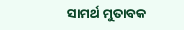ସାମର୍ଥ ମୁତାବକ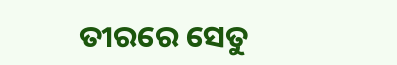ତୀରରେ ସେତୁ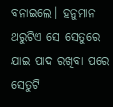ବନାଇଲେ। ହନୁମାନ ଥରୁଟିଏ ସେ ସେତୁରେ ଯାଇ ପାଦ ରଖିବା ପରେ ସେତୁଟି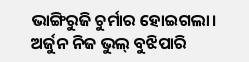ଭାଙ୍ଗିରୁଜି ଚୁର୍ମାର ହୋଇଗଲା। ଅର୍ଜୁନ ନିଜ ଭୁଲ୍ ବୁଝିପାରି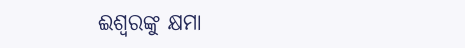ଈଶ୍ୱରଙ୍କୁ କ୍ଷମା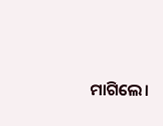ମାଗିଲେ।